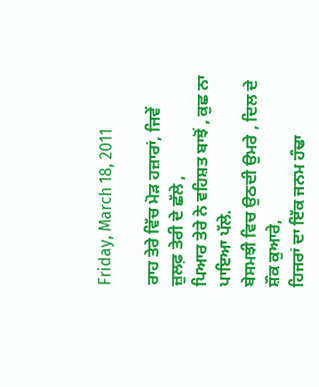Friday, March 18, 2011

ਰਾਹ ਤੇਰੇ ਵਿੱਚ ਮੋੜ ਹਜ਼ਾਰਾਂ, ਜਿਵੇਂ ਜ਼ੁਲਫ਼ ਤੇਰੀ ਦੇ ਛੱਲੇ ,
ਪਿਆਰ ਤੇਰੇ ਨੇ ਵਹਿਸ਼ਤ ਬਾਝੋਂ , ਕੁਛ ਨਾ ਪਾਇਆ ਪੱਲੇ.
ਬੇਸਮਝੀ ਵਿਚ ਉਠਦੀ ਉਮਰੇ , ਦਿਲ ਦੇ ਸ਼ੌਕ ਕੁਆਰੇ,
ਹਿਜਰਾਂ ਦਾ ਇੱਕ ਜਨਮ ਹੰਢਾ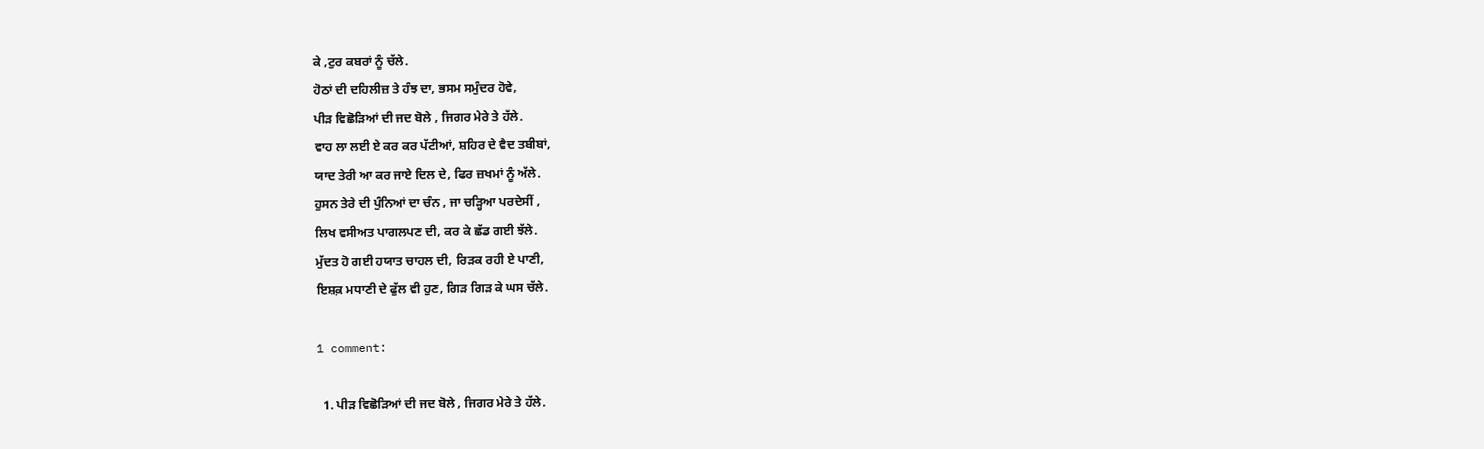ਕੇ ,ਟੁਰ ਕਬਰਾਂ ਨੂੰ ਚੱਲੇ.
ਹੋਠਾਂ ਦੀ ਦਹਿਲੀਜ਼ ਤੇ ਹੰਝ ਦਾ, ਭਸਮ ਸਮੁੰਦਰ ਹੋਵੇ,
ਪੀੜ ਵਿਛੋੜਿਆਂ ਦੀ ਜਦ ਬੋਲੇ , ਜਿਗਰ ਮੇਰੇ ਤੇ ਹੱਲੇ.
ਵਾਹ ਲਾ ਲਈ ਏ ਕਰ ਕਰ ਪੱਟੀਆਂ, ਸ਼ਹਿਰ ਦੇ ਵੈਦ ਤਬੀਬਾਂ,
ਯਾਦ ਤੇਰੀ ਆ ਕਰ ਜਾਏ ਦਿਲ ਦੇ, ਫਿਰ ਜ਼ਖਮਾਂ ਨੂੰ ਅੱਲੇ.
ਹੁਸਨ ਤੇਰੇ ਦੀ ਪੁੰਨਿਆਂ ਦਾ ਚੰਨ , ਜਾ ਚੜ੍ਹਿਆ ਪਰਦੇਸੀਂ ,
ਲਿਖ ਵਸੀਅਤ ਪਾਗਲਪਣ ਦੀ, ਕਰ ਕੇ ਛੱਡ ਗਈ ਝੱਲੇ.
ਮੁੱਦਤ ਹੋ ਗਈ ਹਯਾਤ ਚਾਹਲ ਦੀ, ਰਿੜਕ ਰਹੀ ਏ ਪਾਣੀ,
ਇਸ਼ਕ਼ ਮਧਾਣੀ ਦੇ ਫੁੱਲ ਵੀ ਹੁਣ, ਗਿੜ ਗਿੜ ਕੇ ਘਸ ਚੱਲੇ.

1 comment:

  1. ਪੀੜ ਵਿਛੋੜਿਆਂ ਦੀ ਜਦ ਬੋਲੇ , ਜਿਗਰ ਮੇਰੇ ਤੇ ਹੱਲੇ.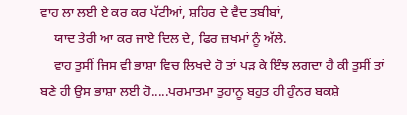ਵਾਹ ਲਾ ਲਈ ਏ ਕਰ ਕਰ ਪੱਟੀਆਂ, ਸ਼ਹਿਰ ਦੇ ਵੈਦ ਤਬੀਬਾਂ,
    ਯਾਦ ਤੇਰੀ ਆ ਕਰ ਜਾਏ ਦਿਲ ਦੇ, ਫਿਰ ਜ਼ਖਮਾਂ ਨੂੰ ਅੱਲੇ.
    ਵਾਹ ਤੁਸੀਂ ਜਿਸ ਵੀ ਭਾਸ਼ਾ ਵਿਚ ਲਿਖਦੇ ਹੋ ਤਾਂ ਪੜ ਕੇ ਇੰਝ ਲਗਦਾ ਹੈ ਕੀ ਤੁਸੀਂ ਤਾਂ ਬਣੇ ਹੀ ਉਸ ਭਾਸ਼ਾ ਲਈ ਹੋ.....ਪਰਮਾਤਮਾ ਤੁਹਾਨੂ ਬਹੁਤ ਹੀ ਹੁੰਨਰ ਬਕਸ਼ੇ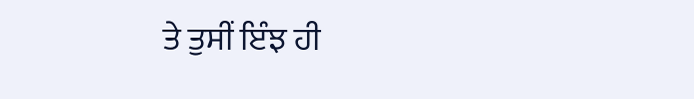ਤੇ ਤੁਸੀਂ ਇੰਝ ਹੀ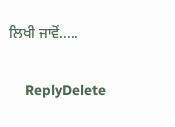ਲਿਖੀ ਜਾਵੋਂ.....

    ReplyDelete